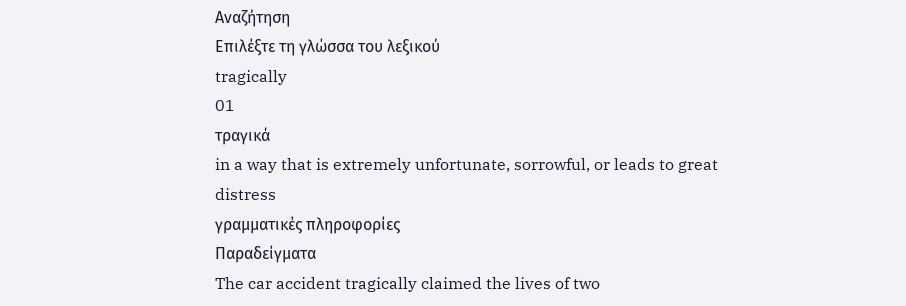Αναζήτηση
Επιλέξτε τη γλώσσα του λεξικού
tragically
01
τραγικά
in a way that is extremely unfortunate, sorrowful, or leads to great distress
γραμματικές πληροφορίες
Παραδείγματα
The car accident tragically claimed the lives of two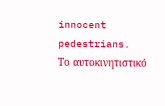innocent pedestrians.
Το αυτοκινητιστικό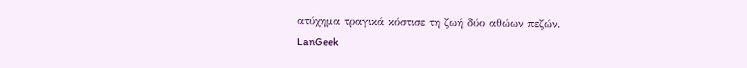ατύχημα τραγικά κόστισε τη ζωή δύο αθώων πεζών.
LanGeek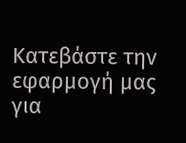Κατεβάστε την εφαρμογή μας για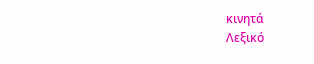κινητά
Λεξικό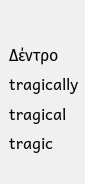Δέντρο
tragically
tragical
tragic